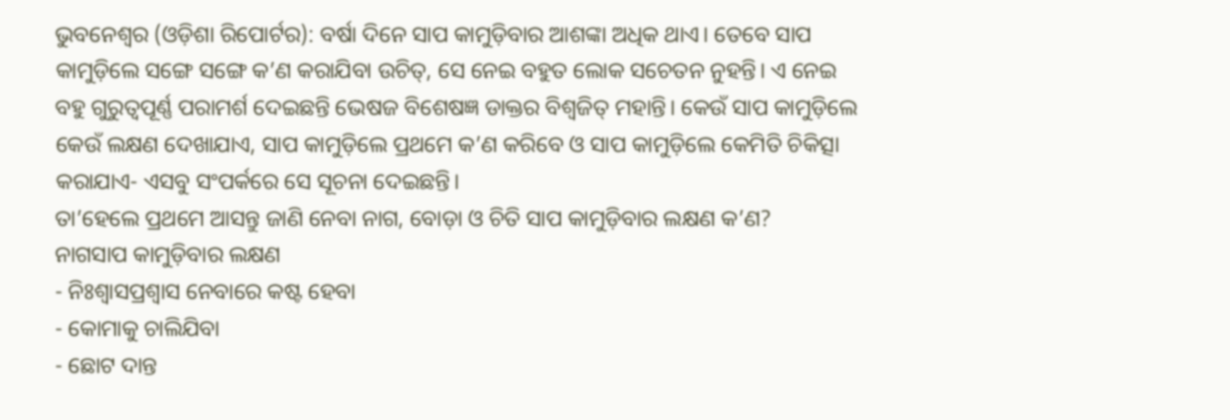ଭୁବନେଶ୍ୱର (ଓଡ଼ିଶା ରିପୋର୍ଟର): ବର୍ଷା ଦିନେ ସାପ କାମୁଡ଼ିବାର ଆଶଙ୍କା ଅଧିକ ଥାଏ। ତେବେ ସାପ କାମୁଡ଼ିଲେ ସଙ୍ଗେ ସଙ୍ଗେ କ’ଣ କରାଯିବା ଉଚିତ୍, ସେ ନେଇ ବହୁତ ଲୋକ ସଚେତନ ନୁହନ୍ତି। ଏ ନେଇ ବହୁ ଗୁରୁତ୍ୱପୂର୍ଣ୍ଣ ପରାମର୍ଶ ଦେଇଛନ୍ତି ଭେଷଜ ବିଶେଷଜ୍ଞ ଡାକ୍ତର ବିଶ୍ୱଜିତ୍ ମହାନ୍ତି। କେଉଁ ସାପ କାମୁଡ଼ିଲେ କେଉଁ ଲକ୍ଷଣ ଦେଖାଯାଏ, ସାପ କାମୁଡ଼ିଲେ ପ୍ରଥମେ କ’ଣ କରିବେ ଓ ସାପ କାମୁଡ଼ିଲେ କେମିତି ଚିକିତ୍ସା କରାଯାଏ- ଏସବୁ ସଂପର୍କରେ ସେ ସୂଚନା ଦେଇଛନ୍ତି।
ତା’ହେଲେ ପ୍ରଥମେ ଆସନ୍ତୁ ଜାଣି ନେବା ନାଗ, ବୋଡ଼ା ଓ ଚିତି ସାପ କାମୁଡ଼ିବାର ଲକ୍ଷଣ କ’ଣ?
ନାଗସାପ କାମୁଡ଼ିବାର ଲକ୍ଷଣ
- ନିଃଶ୍ୱାସପ୍ରଶ୍ୱାସ ନେବାରେ କଷ୍ଟ ହେବା
- କୋମାକୁ ଚାଲିଯିବା
- ଛୋଟ ଦାନ୍ତ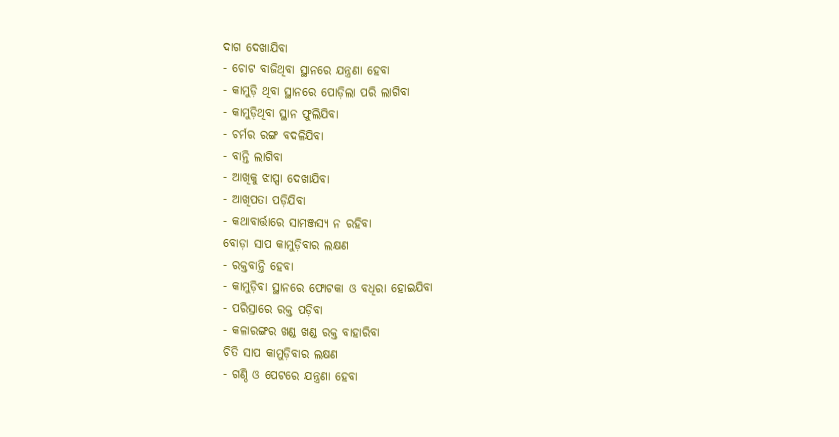ଦାଗ ଦେଖାଯିବା
- ଚୋଟ ବାଜିଥିବା ସ୍ଥାନରେ ଯନ୍ତ୍ରଣା ହେବା
- କାମୁଡ଼ି ଥିବା ସ୍ଥାନରେ ପୋଡ଼ିଲା ପରି ଲାଗିବା
- କାମୁଡ଼ିଥିବା ସ୍ଥାନ ଫୁଲିଯିବା
- ଚର୍ମର ରଙ୍ଗ ବଦଳିଯିବା
- ବାନ୍ତି ଲାଗିବା
- ଆଖିକୁ ଝାପ୍ସା ଦେଖାଯିବା
- ଆଖିପତା ପଡ଼ିଯିବା
- କଥାବାର୍ତ୍ତାରେ ସାମଞ୍ଜସ୍ୟ ନ ରହିବା
ବୋଡ଼ା ସାପ କାମୁଡ଼ିବାର ଲକ୍ଷଣ
- ରକ୍ତବାନ୍ତି ହେବା
- କାମୁଡ଼ିବା ସ୍ଥାନରେ ଫୋଟକା ଓ ବଧିରା ହୋଇଯିବା
- ପରିସ୍ରାରେ ରକ୍ତ ପଡ଼ିବା
- କଳାରଙ୍ଗର ଖଣ୍ଡ ଖଣ୍ଡ ରକ୍ତ ବାହାରିବା
ଚିତି ସାପ କାମୁଡ଼ିବାର ଲକ୍ଷଣ
- ଗଣ୍ଠି ଓ ପେଟରେ ଯନ୍ତ୍ରଣା ହେବା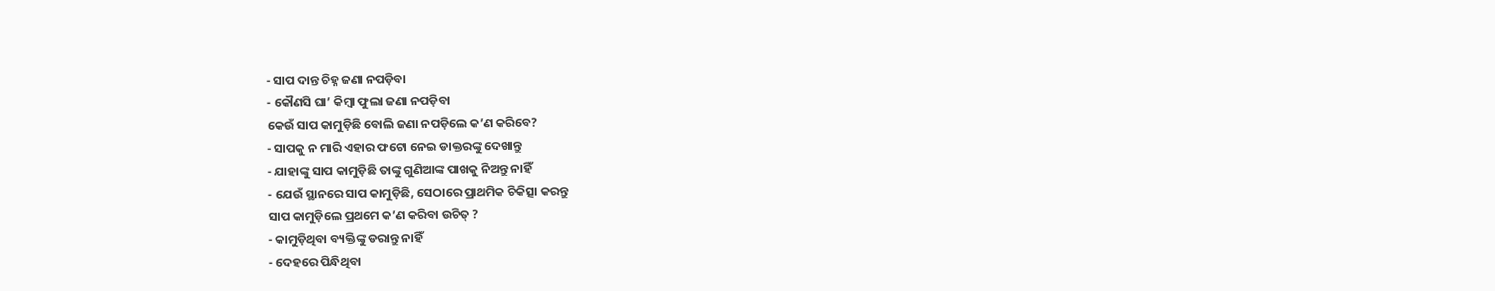- ସାପ ଦାନ୍ତ ଚିହ୍ନ ଜଣା ନପଡ଼ିବା
- କୌଣସି ଘା’ କିମ୍ୱା ଫୁଲା ଜଣା ନପଡ଼ିବା
କେଉଁ ସାପ କାମୁଡ଼ିଛି ବୋଲି ଜଣା ନପଡ଼ିଲେ କ’ଣ କରିବେ?
- ସାପକୁ ନ ମାରି ଏହାର ଫଟୋ ନେଇ ଡାକ୍ତରଙ୍କୁ ଦେଖାନ୍ତୁ
- ଯାହାଙ୍କୁ ସାପ କାମୁଡ଼ିଛି ତାଙ୍କୁ ଗୁଣିଆଙ୍କ ପାଖକୁ ନିଅନ୍ତୁ ନାହିଁ
- ଯେଉଁ ସ୍ଥାନରେ ସାପ କାମୁଡ଼ିଛି, ସେଠାରେ ପ୍ରାଥମିକ ଚିକିତ୍ସା କରନ୍ତୁ
ସାପ କାମୁଡ଼ିଲେ ପ୍ରଥମେ କ’ଣ କରିବା ଉଚିତ୍ ?
- କାମୁଡ଼ିଥିବା ବ୍ୟକ୍ତିଙ୍କୁ ଡରାନ୍ତୁ ନାହିଁ
- ଦେହରେ ପିନ୍ଧିଥିବା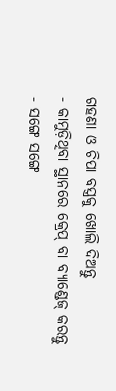ଗହଣା ଓ ଚିପା ବସ୍ତ୍ରକୁ ଖୋଲି ଦିଅନ୍ତୁ
- କାମୁଡ଼ିଥିବା ସ୍ଥାନରେ କ୍ରେପ୍ ବା ବ୍ୟାଣ୍ଡେଜ୍ କରନ୍ତୁ
- ସଙ୍ଗେ ସଙ୍ଗେ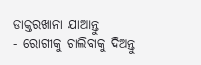ଡାକ୍ତରଖାନା ଯାଆନ୍ତୁ
- ରୋଗୀକୁ ଚାଲିବାକୁ ଦିଅନ୍ତୁ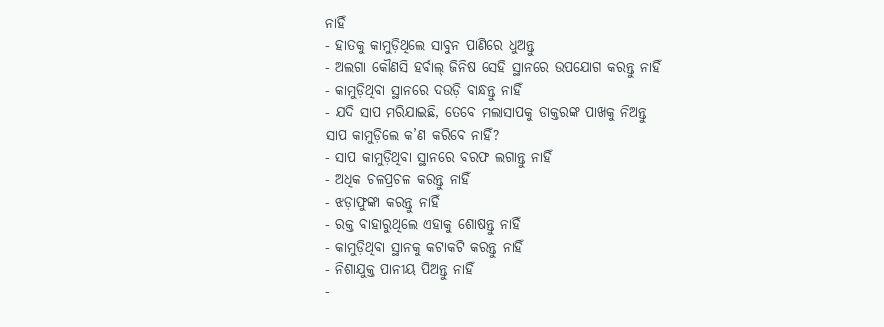ନାହିଁ
- ହାତକୁ କାମୁଡ଼ିଥିଲେ ସାବୁନ ପାଣିରେ ଧୁଅନ୍ତୁ
- ଅଲଗା କୌଣସି ହର୍ବାଲ୍ ଜିନିଷ ସେହି ସ୍ଥାନରେ ଉପଯୋଗ କରନ୍ତୁ ନାହିଁ
- କାମୁଡ଼ିଥିବା ସ୍ଥାନରେ ଦଉଡ଼ି ବାନ୍ଧନ୍ତୁ ନାହିଁ
- ଯଦି ସାପ ମରିଯାଇଛି, ତେବେ ମଲାସାପକୁ ଡାକ୍ତରଙ୍କ ପାଖକୁ ନିଅନ୍ତୁ
ସାପ କାମୁଡ଼ିଲେ କ’ଣ କରିବେ ନାହିଁ?
- ସାପ କାମୁଡ଼ିଥିବା ସ୍ଥାନରେ ବରଫ ଲଗାନ୍ତୁ ନାହିଁ
- ଅଧିକ ଚଳପ୍ରଚଳ କରନ୍ତୁ ନାହିଁ
- ଝଡ଼ାଫୁଙ୍କା କରନ୍ତୁ ନାହିଁ
- ରକ୍ତ ବାହାରୁଥିଲେ ଏହାକୁ ଶୋଷନ୍ତୁ ନାହିଁ
- କାମୁଡ଼ିଥିବା ସ୍ଥାନକୁ କଟାକଟି କରନ୍ତୁ ନାହିଁ
- ନିଶାଯୁକ୍ତ ପାନୀୟ ପିଅନ୍ତୁ ନାହିଁ
-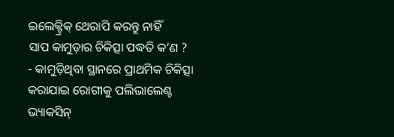ଇଲେକ୍ଟ୍ରିକ୍ ଥେରାପି କରନ୍ତୁ ନାହିଁ
ସାପ କାମୁଡ଼ାର ଚିକିତ୍ସା ପଦ୍ଧତି କ’ଣ ?
- କାମୁଡ଼ିଥିବା ସ୍ଥାନରେ ପ୍ରାଥମିକ ଚିକିତ୍ସା କରାଯାଇ ରୋଗୀକୁ ପଲିଭାଲେଣ୍ଟ ଭ୍ୟାକସିନ୍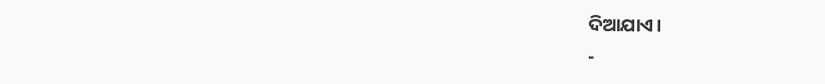ଦିଆଯାଏ।
-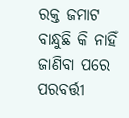ରକ୍ତ ଜମାଟ ବାନ୍ଧୁଛି କି ନାହିଁ ଜାଣିବା ପରେ ପରବର୍ତ୍ତୀ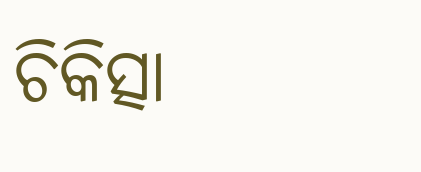ଚିକିତ୍ସା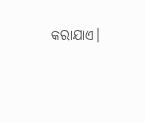କରାଯାଏ।